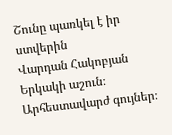Շունը պառկել է իր ստվերին
Վարդան Հակոբյան
Երկակի աշուն։ Արհեստավարժ գույներ։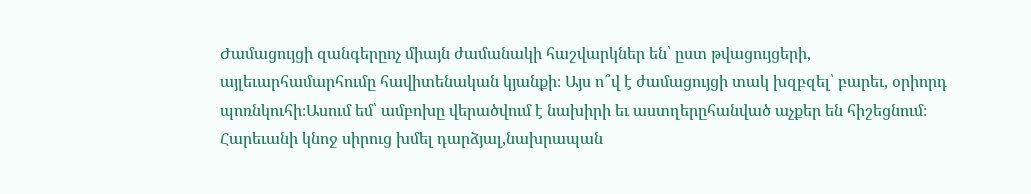Ժամացույցի զանգերըոչ միայն ժամանակի հաշվարկներ են՝ ըստ թվացույցերի, այլեւարհամարհումը հավիտենական կյանքի։ Այս ո՞վ է ժամացույցի տակ խզբզել՝ բարեւ, օրիորդ պոռնկուհի։Ասում եմ՝ ամբոխը վերածվում է նախիրի եւ աստղերըհանված աչքեր են հիշեցնում։ Հարեւանի կնոջ սիրուց խմել դարձյալ,նախրապան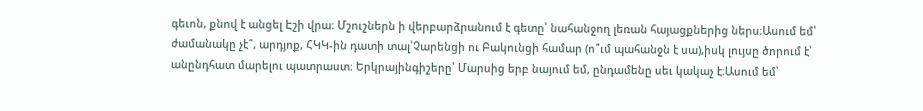գեւոն, քնով է անցել Էշի վրա։ Մշուշներն ի վերբարձրանում է գետը՝ նահանջող լեռան հայացքներից ներս։Ասում եմ՝ ժամանակը չէ՞, արդյոք, ՀԿԿ-ին դատի տալ՝Չարենցի ու Բակունցի համար (ո՞ւմ պահանջն է սա),իսկ լույսը ծորում է՝ անընդհատ մարելու պատրաստ։ Երկրայինգիշերը՝ Մարսից երբ նայում եմ, ընդամենը սեւ կակաչ է։Ասում եմ՝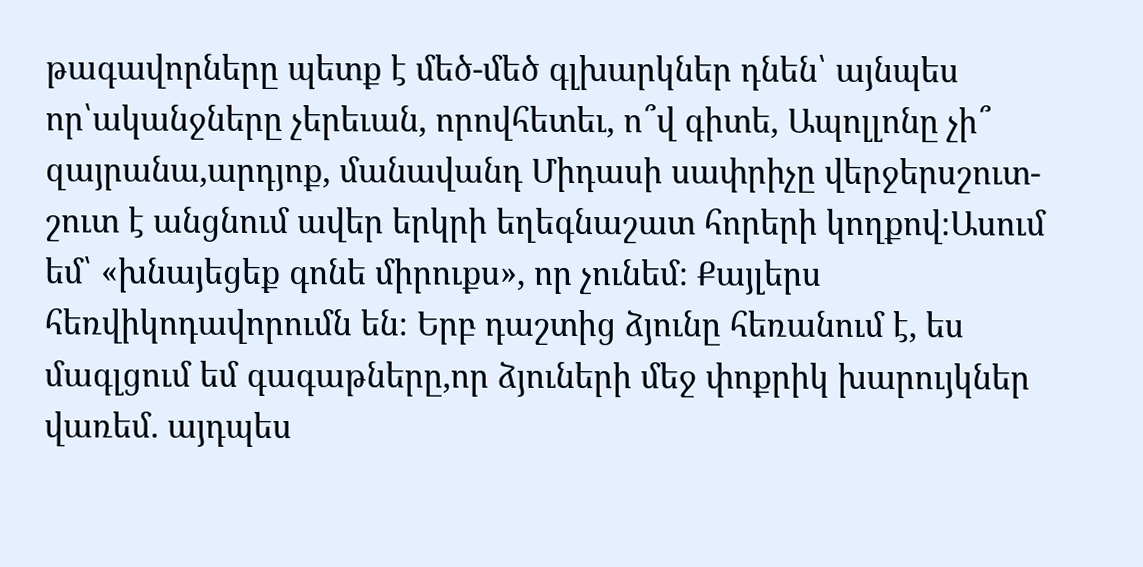թագավորները պետք է մեծ-մեծ գլխարկներ դնեն՝ այնպես որ՝ականջները չերեւան, որովհետեւ, ո՞վ գիտե, Ապոլլոնը չի՞ զայրանա,արդյոք, մանավանդ Միդասի սափրիչը վերջերսշուտ-շուտ է անցնում ավեր երկրի եղեգնաշատ հորերի կողքով։Ասում եմ՝ «խնայեցեք գոնե միրուքս», որ չունեմ։ Քայլերս հեռվիկոդավորումն են։ Երբ դաշտից ձյունը հեռանում է, ես մագլցում եմ գագաթները,որ ձյուների մեջ փոքրիկ խարույկներ վառեմ. այդպես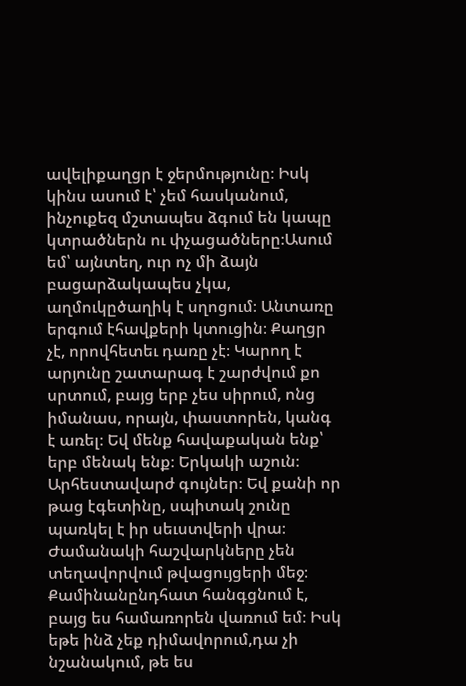ավելիքաղցր է ջերմությունը։ Իսկ կինս ասում է՝ չեմ հասկանում, ինչուքեզ մշտապես ձգում են կապը կտրածներն ու փչացածները։Ասում եմ՝ այնտեղ, ուր ոչ մի ձայն բացարձակապես չկա, աղմուկըծաղիկ է սղոցում։ Անտառը երգում էհավքերի կտուցին։ Քաղցր չէ, որովհետեւ դառը չէ։ Կարող է արյունը շատարագ է շարժվում քո սրտում, բայց երբ չես սիրում, ոնց իմանաս, որայն, փաստորեն, կանգ է առել։ Եվ մենք հավաքական ենք՝ երբ մենակ ենք։ Երկակի աշուն։ Արհեստավարժ գույներ։ Եվ քանի որ թաց էգետինը, սպիտակ շունը պառկել է իր սեւստվերի վրա։ Ժամանակի հաշվարկները չեն տեղավորվում թվացույցերի մեջ։ Քամինանընդհատ հանգցնում է, բայց ես համառորեն վառում եմ։ Իսկ եթե ինձ չեք դիմավորում,դա չի նշանակում, թե ես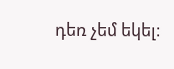դեռ չեմ եկել։